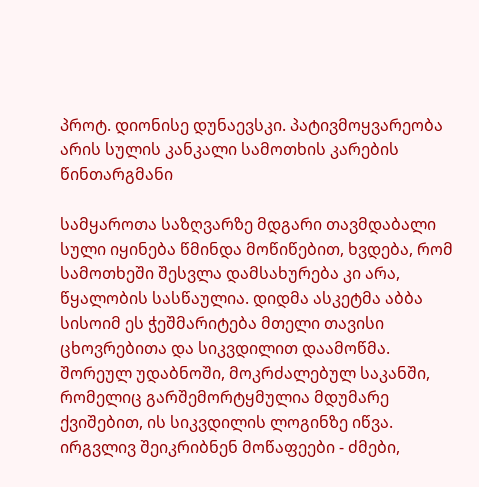პროტ. დიონისე დუნაევსკი. პატივმოყვარეობა არის სულის კანკალი სამოთხის კარების წინთარგმანი

სამყაროთა საზღვარზე მდგარი თავმდაბალი სული იყინება წმინდა მოწიწებით, ხვდება, რომ სამოთხეში შესვლა დამსახურება კი არა, წყალობის სასწაულია. დიდმა ასკეტმა აბბა სისოიმ ეს ჭეშმარიტება მთელი თავისი ცხოვრებითა და სიკვდილით დაამოწმა.
შორეულ უდაბნოში, მოკრძალებულ საკანში, რომელიც გარშემორტყმულია მდუმარე ქვიშებით, ის სიკვდილის ლოგინზე იწვა. ირგვლივ შეიკრიბნენ მოწაფეები - ძმები,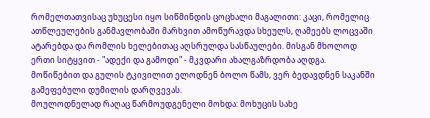რომელთათვისაც უხუცესი იყო სიწმინდის ცოცხალი მაგალითი: კაცი, რომელიც ათწლეულების განმავლობაში მარხვით ამოწურავდა სხეულს, ღამეებს ლოცვაში ატარებდა და რომლის ხელებითაც აღსრულდა სასწაულები. მისგან მხოლოდ ერთი სიტყვით - "ადექი და გამოდი" - მკვდარი ახალგაზრდობა აღდგა. მოწიწებით და გულის ტკივილით ელოდნენ ბოლო წამს, ვერ ბედავდნენ საკანში გამეფებული დუმილის დარღვევას.
მოულოდნელად რაღაც წარმოუდგენელი მოხდა: მოხუცის სახე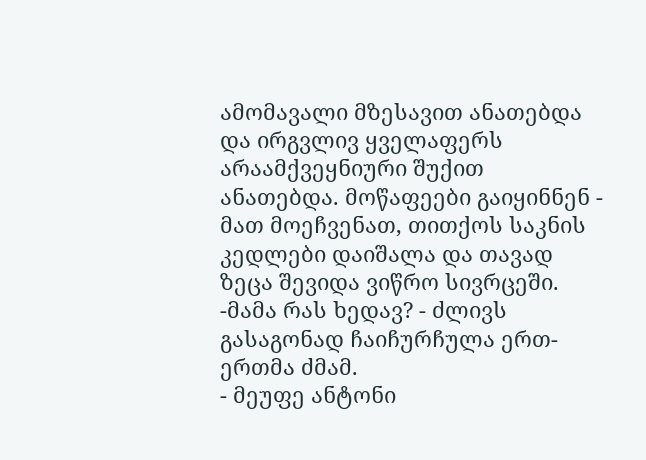ამომავალი მზესავით ანათებდა და ირგვლივ ყველაფერს არაამქვეყნიური შუქით ანათებდა. მოწაფეები გაიყინნენ - მათ მოეჩვენათ, თითქოს საკნის კედლები დაიშალა და თავად ზეცა შევიდა ვიწრო სივრცეში.
-მამა რას ხედავ? - ძლივს გასაგონად ჩაიჩურჩულა ერთ-ერთმა ძმამ.
- მეუფე ანტონი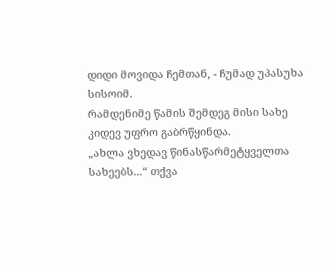დიდი მოვიდა ჩემთან, - ჩუმად უპასუხა სისოიმ.
რამდენიმე წამის შემდეგ მისი სახე კიდევ უფრო გაბრწყინდა.
„ახლა ვხედავ წინასწარმეტყველთა სახეებს...“ თქვა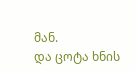მან.
და ცოტა ხნის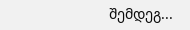შემდეგ...